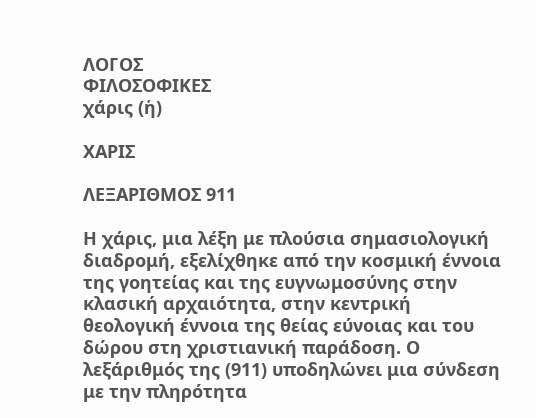ΛΟΓΟΣ
ΦΙΛΟΣΟΦΙΚΕΣ
χάρις (ἡ)

ΧΑΡΙΣ

ΛΕΞΑΡΙΘΜΟΣ 911

Η χάρις, μια λέξη με πλούσια σημασιολογική διαδρομή, εξελίχθηκε από την κοσμική έννοια της γοητείας και της ευγνωμοσύνης στην κλασική αρχαιότητα, στην κεντρική θεολογική έννοια της θείας εύνοιας και του δώρου στη χριστιανική παράδοση. Ο λεξάριθμός της (911) υποδηλώνει μια σύνδεση με την πληρότητα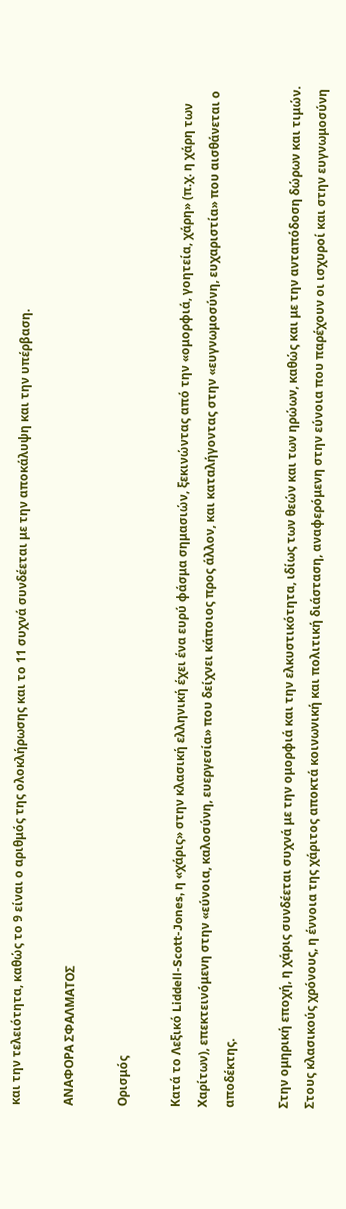και την τελειότητα, καθώς το 9 είναι ο αριθμός της ολοκλήρωσης και το 11 συχνά συνδέεται με την αποκάλυψη και την υπέρβαση.

ΑΝΑΦΟΡΑ ΣΦΑΛΜΑΤΟΣ

Ορισμός

Κατά το Λεξικό Liddell-Scott-Jones, η «χάρις» στην κλασική ελληνική έχει ένα ευρύ φάσμα σημασιών, ξεκινώντας από την «ομορφιά, γοητεία, χάρη» (π.χ. η χάρη των Χαρίτων), επεκτεινόμενη στην «εύνοια, καλοσύνη, ευεργεσία» που δείχνει κάποιος προς άλλον, και καταλήγοντας στην «ευγνωμοσύνη, ευχαριστία» που αισθάνεται ο αποδέκτης.

Στην ομηρική εποχή, η χάρις συνδέεται συχνά με την ομορφιά και την ελκυστικότητα, ιδίως των θεών και των ηρώων, καθώς και με την ανταπόδοση δώρων και τιμών. Στους κλασικούς χρόνους, η έννοια της χάριτος αποκτά κοινωνική και πολιτική διάσταση, αναφερόμενη στην εύνοια που παρέχουν οι ισχυροί και στην ευγνωμοσύνη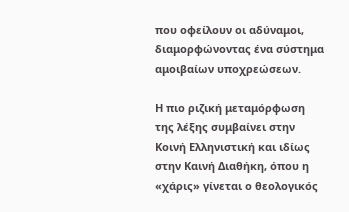που οφείλουν οι αδύναμοι, διαμορφώνοντας ένα σύστημα αμοιβαίων υποχρεώσεων.

Η πιο ριζική μεταμόρφωση της λέξης συμβαίνει στην Κοινή Ελληνιστική και ιδίως στην Καινή Διαθήκη, όπου η «χάρις» γίνεται ο θεολογικός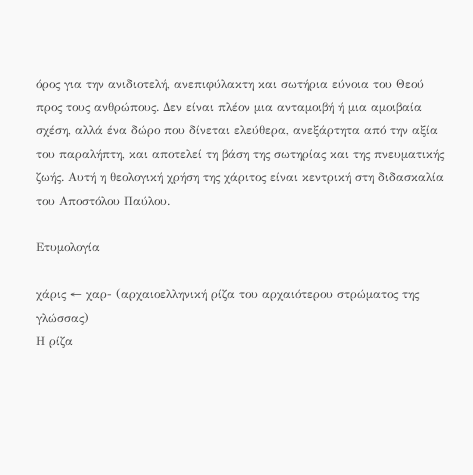όρος για την ανιδιοτελή, ανεπιφύλακτη και σωτήρια εύνοια του Θεού προς τους ανθρώπους. Δεν είναι πλέον μια ανταμοιβή ή μια αμοιβαία σχέση, αλλά ένα δώρο που δίνεται ελεύθερα, ανεξάρτητα από την αξία του παραλήπτη, και αποτελεί τη βάση της σωτηρίας και της πνευματικής ζωής. Αυτή η θεολογική χρήση της χάριτος είναι κεντρική στη διδασκαλία του Αποστόλου Παύλου.

Ετυμολογία

χάρις ← χαρ- (αρχαιοελληνική ρίζα του αρχαιότερου στρώματος της γλώσσας)
Η ρίζα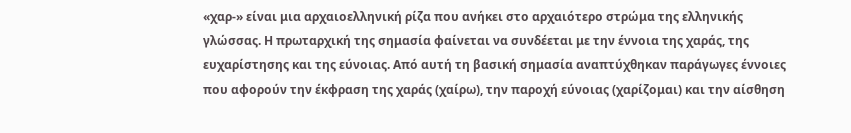«χαρ-» είναι μια αρχαιοελληνική ρίζα που ανήκει στο αρχαιότερο στρώμα της ελληνικής γλώσσας. Η πρωταρχική της σημασία φαίνεται να συνδέεται με την έννοια της χαράς, της ευχαρίστησης και της εύνοιας. Από αυτή τη βασική σημασία αναπτύχθηκαν παράγωγες έννοιες που αφορούν την έκφραση της χαράς (χαίρω), την παροχή εύνοιας (χαρίζομαι) και την αίσθηση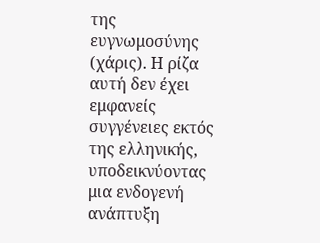της ευγνωμοσύνης (χάρις). Η ρίζα αυτή δεν έχει εμφανείς συγγένειες εκτός της ελληνικής, υποδεικνύοντας μια ενδογενή ανάπτυξη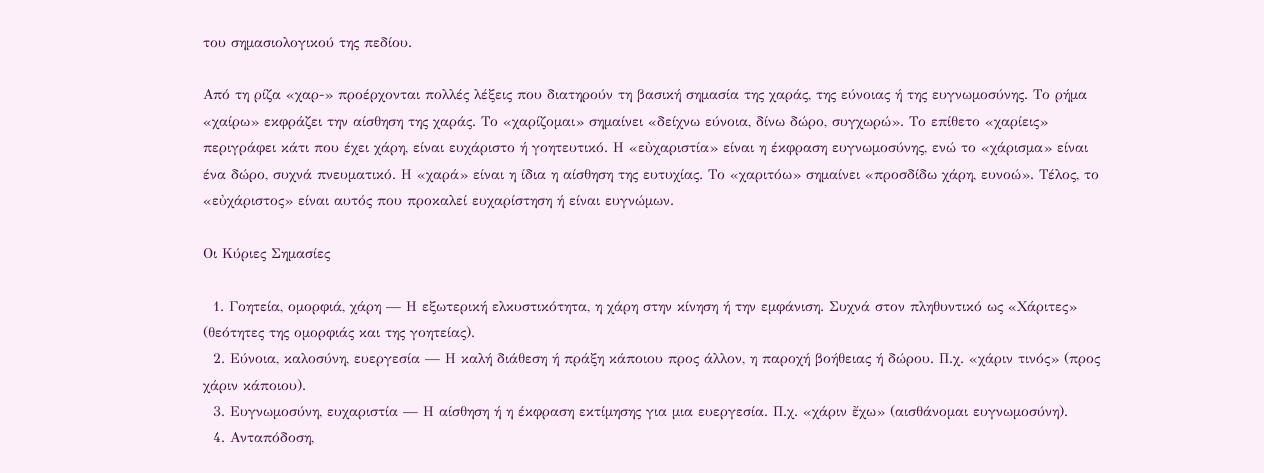του σημασιολογικού της πεδίου.

Από τη ρίζα «χαρ-» προέρχονται πολλές λέξεις που διατηρούν τη βασική σημασία της χαράς, της εύνοιας ή της ευγνωμοσύνης. Το ρήμα «χαίρω» εκφράζει την αίσθηση της χαράς. Το «χαρίζομαι» σημαίνει «δείχνω εύνοια, δίνω δώρο, συγχωρώ». Το επίθετο «χαρίεις» περιγράφει κάτι που έχει χάρη, είναι ευχάριστο ή γοητευτικό. Η «εὐχαριστία» είναι η έκφραση ευγνωμοσύνης, ενώ το «χάρισμα» είναι ένα δώρο, συχνά πνευματικό. Η «χαρά» είναι η ίδια η αίσθηση της ευτυχίας. Το «χαριτόω» σημαίνει «προσδίδω χάρη, ευνοώ». Τέλος, το «εὐχάριστος» είναι αυτός που προκαλεί ευχαρίστηση ή είναι ευγνώμων.

Οι Κύριες Σημασίες

  1. Γοητεία, ομορφιά, χάρη — Η εξωτερική ελκυστικότητα, η χάρη στην κίνηση ή την εμφάνιση. Συχνά στον πληθυντικό ως «Χάριτες» (θεότητες της ομορφιάς και της γοητείας).
  2. Εύνοια, καλοσύνη, ευεργεσία — Η καλή διάθεση ή πράξη κάποιου προς άλλον, η παροχή βοήθειας ή δώρου. Π.χ. «χάριν τινός» (προς χάριν κάποιου).
  3. Ευγνωμοσύνη, ευχαριστία — Η αίσθηση ή η έκφραση εκτίμησης για μια ευεργεσία. Π.χ. «χάριν ἔχω» (αισθάνομαι ευγνωμοσύνη).
  4. Ανταπόδοση,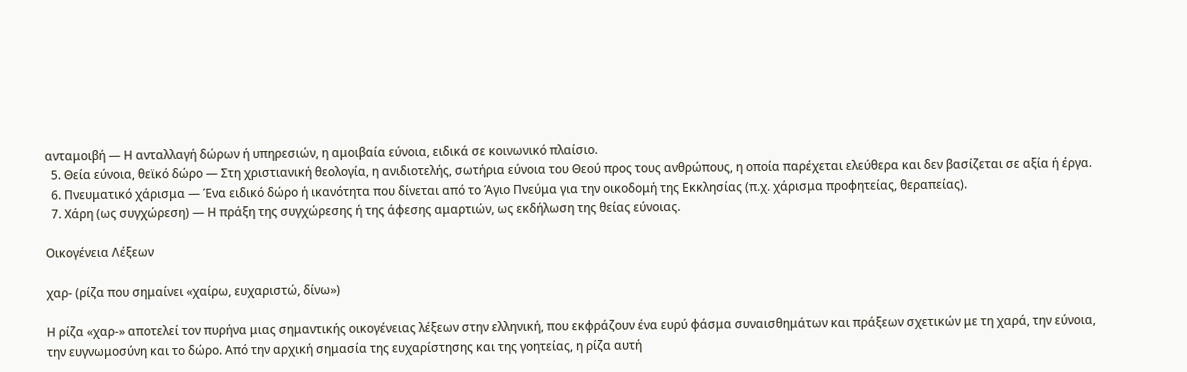ανταμοιβή — Η ανταλλαγή δώρων ή υπηρεσιών, η αμοιβαία εύνοια, ειδικά σε κοινωνικό πλαίσιο.
  5. Θεία εύνοια, θεϊκό δώρο — Στη χριστιανική θεολογία, η ανιδιοτελής, σωτήρια εύνοια του Θεού προς τους ανθρώπους, η οποία παρέχεται ελεύθερα και δεν βασίζεται σε αξία ή έργα.
  6. Πνευματικό χάρισμα — Ένα ειδικό δώρο ή ικανότητα που δίνεται από το Άγιο Πνεύμα για την οικοδομή της Εκκλησίας (π.χ. χάρισμα προφητείας, θεραπείας).
  7. Χάρη (ως συγχώρεση) — Η πράξη της συγχώρεσης ή της άφεσης αμαρτιών, ως εκδήλωση της θείας εύνοιας.

Οικογένεια Λέξεων

χαρ- (ρίζα που σημαίνει «χαίρω, ευχαριστώ, δίνω»)

Η ρίζα «χαρ-» αποτελεί τον πυρήνα μιας σημαντικής οικογένειας λέξεων στην ελληνική, που εκφράζουν ένα ευρύ φάσμα συναισθημάτων και πράξεων σχετικών με τη χαρά, την εύνοια, την ευγνωμοσύνη και το δώρο. Από την αρχική σημασία της ευχαρίστησης και της γοητείας, η ρίζα αυτή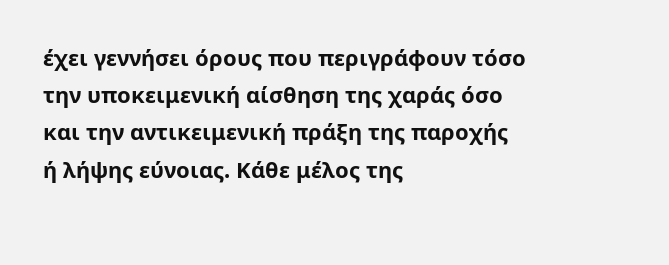έχει γεννήσει όρους που περιγράφουν τόσο την υποκειμενική αίσθηση της χαράς όσο και την αντικειμενική πράξη της παροχής ή λήψης εύνοιας. Κάθε μέλος της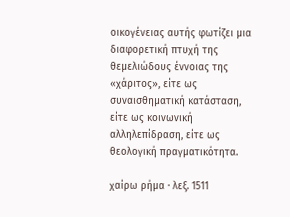οικογένειας αυτής φωτίζει μια διαφορετική πτυχή της θεμελιώδους έννοιας της «χάριτος», είτε ως συναισθηματική κατάσταση, είτε ως κοινωνική αλληλεπίδραση, είτε ως θεολογική πραγματικότητα.

χαίρω ρήμα · λεξ. 1511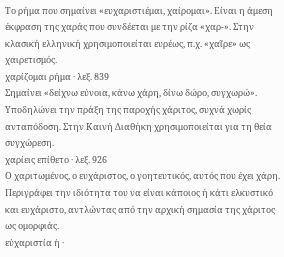Το ρήμα που σημαίνει «ευχαριστιέμαι, χαίρομαι». Είναι η άμεση έκφραση της χαράς που συνδέεται με την ρίζα «χαρ-». Στην κλασική ελληνική χρησιμοποιείται ευρέως, π.χ. «χαῖρε» ως χαιρετισμός.
χαρίζομαι ρήμα · λεξ. 839
Σημαίνει «δείχνω εύνοια, κάνω χάρη, δίνω δώρο, συγχωρώ». Υποδηλώνει την πράξη της παροχής χάριτος, συχνά χωρίς ανταπόδοση. Στην Καινή Διαθήκη χρησιμοποιείται για τη θεία συγχώρεση.
χαρίεις επίθετο · λεξ. 926
Ο χαριτωμένος, ο ευχάριστος, ο γοητευτικός, αυτός που έχει χάρη. Περιγράφει την ιδιότητα του να είναι κάποιος ή κάτι ελκυστικό και ευχάριστο, αντλώντας από την αρχική σημασία της χάριτος ως ομορφιάς.
εὐχαριστία ἡ ·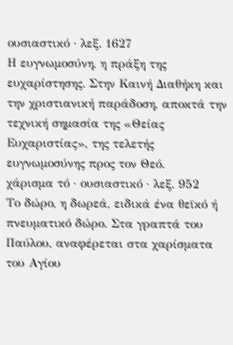ουσιαστικό · λεξ. 1627
Η ευγνωμοσύνη, η πράξη της ευχαρίστησης. Στην Καινή Διαθήκη και την χριστιανική παράδοση, αποκτά την τεχνική σημασία της «Θείας Ευχαριστίας», της τελετής ευγνωμοσύνης προς τον Θεό.
χάρισμα τό · ουσιαστικό · λεξ. 952
Το δώρο, η δωρεά, ειδικά ένα θεϊκό ή πνευματικό δώρο. Στα γραπτά του Παύλου, αναφέρεται στα χαρίσματα του Αγίου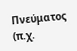Πνεύματος (π.χ.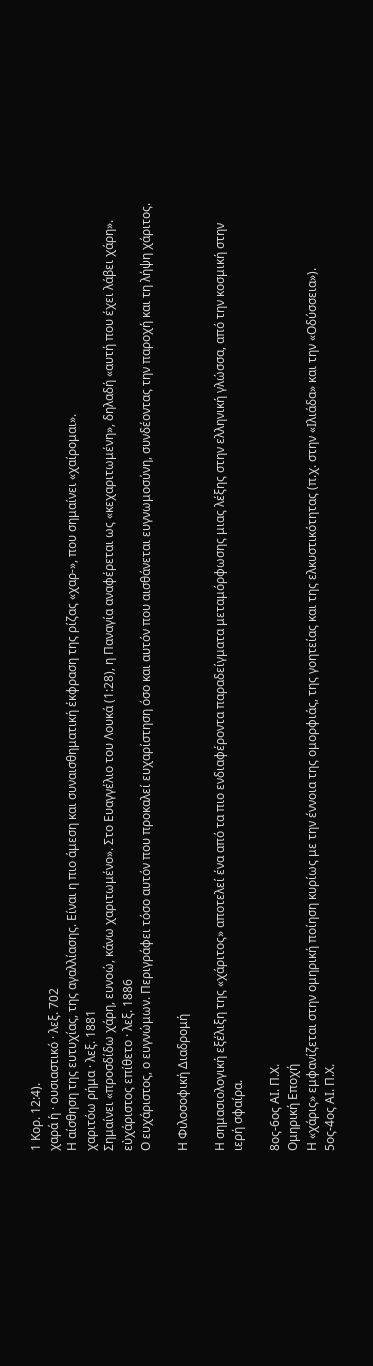1 Κορ. 12:4).
χαρά ἡ · ουσιαστικό · λεξ. 702
Η αίσθηση της ευτυχίας, της αγαλλίασης. Είναι η πιο άμεση και συναισθηματική έκφραση της ρίζας «χαρ-», που σημαίνει «χαίρομαι».
χαριτόω ρήμα · λεξ. 1881
Σημαίνει «προσδίδω χάρη, ευνοώ, κάνω χαριτωμένο». Στο Ευαγγέλιο του Λουκά (1:28), η Παναγία αναφέρεται ως «κεχαριτωμένη», δηλαδή «αυτή που έχει λάβει χάρη».
εὐχάριστος επίθετο · λεξ. 1886
Ο ευχάριστος, ο ευγνώμων. Περιγράφει τόσο αυτόν που προκαλεί ευχαρίστηση όσο και αυτόν που αισθάνεται ευγνωμοσύνη, συνδέοντας την παροχή και τη λήψη χάριτος.

Η Φιλοσοφική Διαδρομή

Η σημασιολογική εξέλιξη της «χάριτος» αποτελεί ένα από τα πιο ενδιαφέροντα παραδείγματα μεταμόρφωσης μιας λέξης στην ελληνική γλώσσα, από την κοσμική στην ιερή σφαίρα.

8ος-6ος ΑΙ. Π.Χ.
Ομηρική Εποχή
Η «χάρις» εμφανίζεται στην ομηρική ποίηση κυρίως με την έννοια της ομορφιάς, της γοητείας και της ελκυστικότητας (π.χ. στην «Ιλιάδα» και την «Οδύσσεια»).
5ος-4ος ΑΙ. Π.Χ.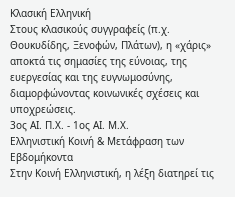Κλασική Ελληνική
Στους κλασικούς συγγραφείς (π.χ. Θουκυδίδης, Ξενοφών, Πλάτων), η «χάρις» αποκτά τις σημασίες της εύνοιας, της ευεργεσίας και της ευγνωμοσύνης, διαμορφώνοντας κοινωνικές σχέσεις και υποχρεώσεις.
3ος ΑΙ. Π.Χ. - 1ος ΑΙ. Μ.Χ.
Ελληνιστική Κοινή & Μετάφραση των Εβδομήκοντα
Στην Κοινή Ελληνιστική, η λέξη διατηρεί τις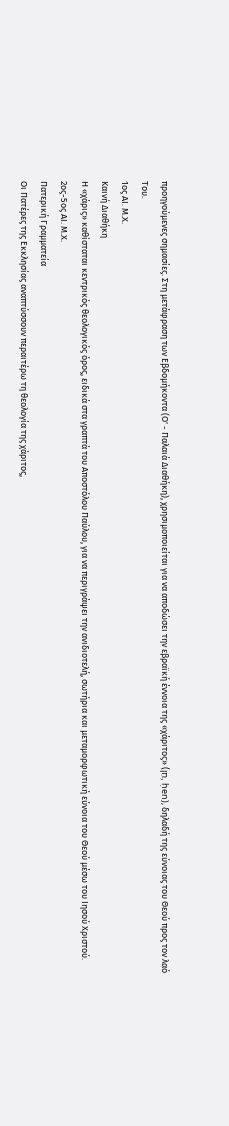προηγούμενες σημασίες. Στη μετάφραση των Εβδομήκοντα (Ο' - Παλαιά Διαθήκη), χρησιμοποιείται για να αποδώσει την εβραϊκή έννοια της «χάριτος» (חֵן, ḥen), δηλαδή της εύνοιας του Θεού προς τον λαό Του.
1ος ΑΙ. Μ.Χ.
Καινή Διαθήκη
Η «χάρις» καθίσταται κεντρικός θεολογικός όρος, ειδικά στα γραπτά του Αποστόλου Παύλου, για να περιγράψει την ανιδιοτελή, σωτήρια και μεταμορφωτική εύνοια του Θεού μέσω του Ιησού Χριστού.
2ος-5ος ΑΙ. Μ.Χ.
Πατερική Γραμματεία
Οι Πατέρες της Εκκλησίας αναπτύσσουν περαιτέρω τη θεολογία της χάριτος,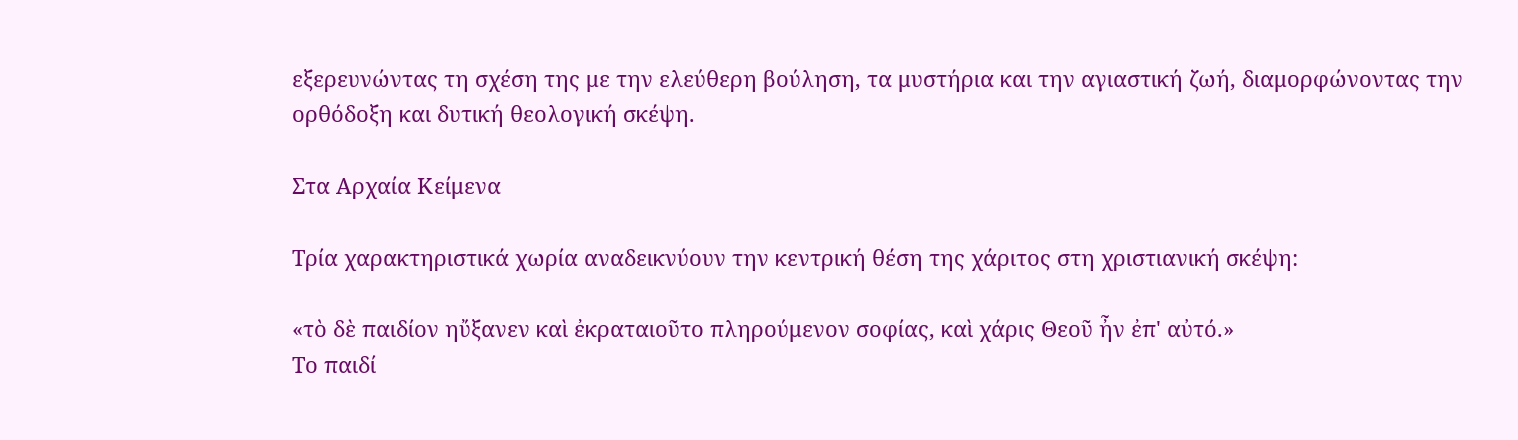εξερευνώντας τη σχέση της με την ελεύθερη βούληση, τα μυστήρια και την αγιαστική ζωή, διαμορφώνοντας την ορθόδοξη και δυτική θεολογική σκέψη.

Στα Αρχαία Κείμενα

Τρία χαρακτηριστικά χωρία αναδεικνύουν την κεντρική θέση της χάριτος στη χριστιανική σκέψη:

«τὸ δὲ παιδίον ηὔξανεν καὶ ἐκραταιοῦτο πληρούμενον σοφίας, καὶ χάρις Θεοῦ ἦν ἐπ' αὐτό.»
Το παιδί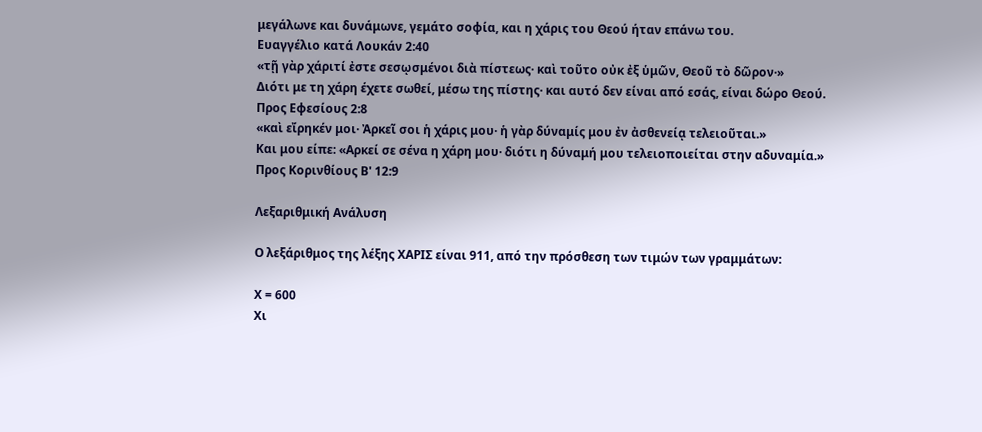μεγάλωνε και δυνάμωνε, γεμάτο σοφία, και η χάρις του Θεού ήταν επάνω του.
Ευαγγέλιο κατά Λουκάν 2:40
«τῇ γὰρ χάριτί ἐστε σεσῳσμένοι διὰ πίστεως· καὶ τοῦτο οὐκ ἐξ ὑμῶν, Θεοῦ τὸ δῶρον·»
Διότι με τη χάρη έχετε σωθεί, μέσω της πίστης· και αυτό δεν είναι από εσάς, είναι δώρο Θεού.
Προς Εφεσίους 2:8
«καὶ εἴρηκέν μοι· Ἀρκεῖ σοι ἡ χάρις μου· ἡ γὰρ δύναμίς μου ἐν ἀσθενείᾳ τελειοῦται.»
Και μου είπε: «Αρκεί σε σένα η χάρη μου· διότι η δύναμή μου τελειοποιείται στην αδυναμία.»
Προς Κορινθίους Β' 12:9

Λεξαριθμική Ανάλυση

Ο λεξάριθμος της λέξης ΧΑΡΙΣ είναι 911, από την πρόσθεση των τιμών των γραμμάτων:

Χ = 600
Χι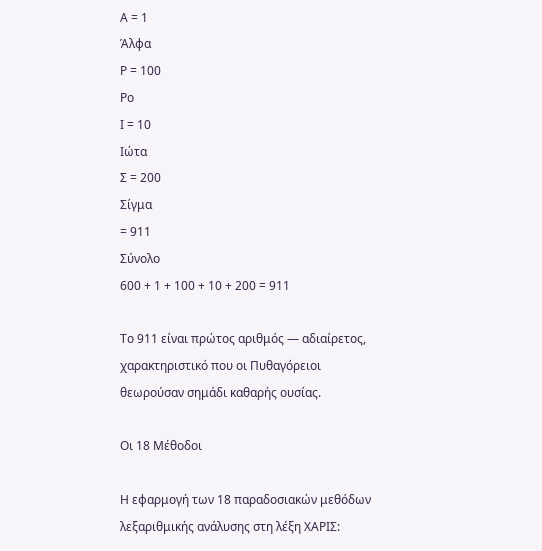Α = 1
Άλφα
Ρ = 100
Ρο
Ι = 10
Ιώτα
Σ = 200
Σίγμα
= 911
Σύνολο
600 + 1 + 100 + 10 + 200 = 911

Το 911 είναι πρώτος αριθμός — αδιαίρετος, χαρακτηριστικό που οι Πυθαγόρειοι θεωρούσαν σημάδι καθαρής ουσίας.

Οι 18 Μέθοδοι

Η εφαρμογή των 18 παραδοσιακών μεθόδων λεξαριθμικής ανάλυσης στη λέξη ΧΑΡΙΣ: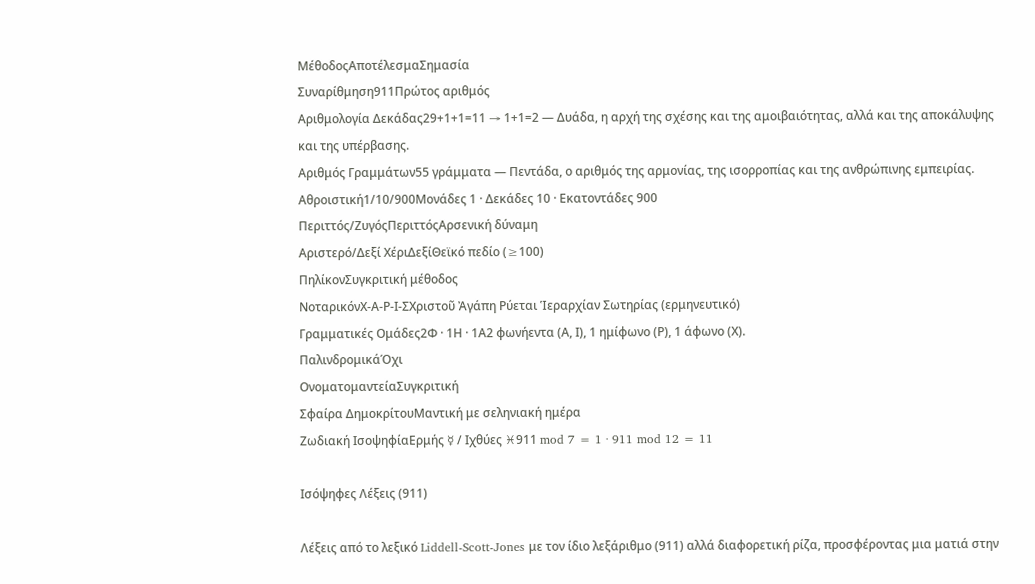ΜέθοδοςΑποτέλεσμαΣημασία
Συναρίθμηση911Πρώτος αριθμός
Αριθμολογία Δεκάδας29+1+1=11 → 1+1=2 — Δυάδα, η αρχή της σχέσης και της αμοιβαιότητας, αλλά και της αποκάλυψης και της υπέρβασης.
Αριθμός Γραμμάτων55 γράμματα — Πεντάδα, ο αριθμός της αρμονίας, της ισορροπίας και της ανθρώπινης εμπειρίας.
Αθροιστική1/10/900Μονάδες 1 · Δεκάδες 10 · Εκατοντάδες 900
Περιττός/ΖυγόςΠεριττόςΑρσενική δύναμη
Αριστερό/Δεξί ΧέριΔεξίΘεϊκό πεδίο (≥100)
ΠηλίκονΣυγκριτική μέθοδος
ΝοταρικόνΧ-Α-Ρ-Ι-ΣΧριστοῦ Ἀγάπη Ρύεται Ἱεραρχίαν Σωτηρίας (ερμηνευτικό)
Γραμματικές Ομάδες2Φ · 1Η · 1Α2 φωνήεντα (Α, Ι), 1 ημίφωνο (Ρ), 1 άφωνο (Χ).
ΠαλινδρομικάΌχι
ΟνοματομαντείαΣυγκριτική
Σφαίρα ΔημοκρίτουΜαντική με σεληνιακή ημέρα
Ζωδιακή ΙσοψηφίαΕρμής ☿ / Ιχθύες ♓911 mod 7 = 1 · 911 mod 12 = 11

Ισόψηφες Λέξεις (911)

Λέξεις από το λεξικό Liddell-Scott-Jones με τον ίδιο λεξάριθμο (911) αλλά διαφορετική ρίζα, προσφέροντας μια ματιά στην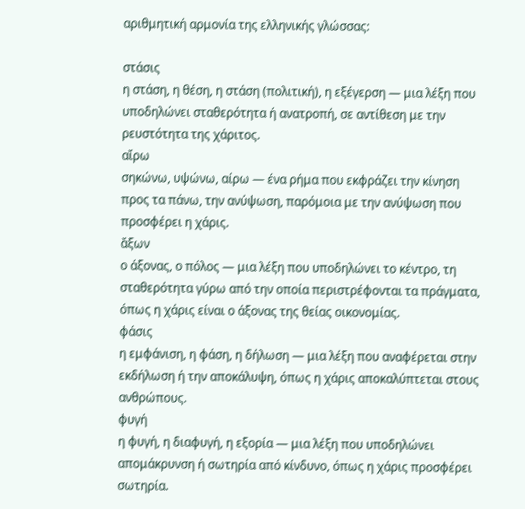αριθμητική αρμονία της ελληνικής γλώσσας:

στάσις
η στάση, η θέση, η στάση (πολιτική), η εξέγερση — μια λέξη που υποδηλώνει σταθερότητα ή ανατροπή, σε αντίθεση με την ρευστότητα της χάριτος.
αἴρω
σηκώνω, υψώνω, αίρω — ένα ρήμα που εκφράζει την κίνηση προς τα πάνω, την ανύψωση, παρόμοια με την ανύψωση που προσφέρει η χάρις.
ἄξων
ο άξονας, ο πόλος — μια λέξη που υποδηλώνει το κέντρο, τη σταθερότητα γύρω από την οποία περιστρέφονται τα πράγματα, όπως η χάρις είναι ο άξονας της θείας οικονομίας.
φάσις
η εμφάνιση, η φάση, η δήλωση — μια λέξη που αναφέρεται στην εκδήλωση ή την αποκάλυψη, όπως η χάρις αποκαλύπτεται στους ανθρώπους.
φυγή
η φυγή, η διαφυγή, η εξορία — μια λέξη που υποδηλώνει απομάκρυνση ή σωτηρία από κίνδυνο, όπως η χάρις προσφέρει σωτηρία.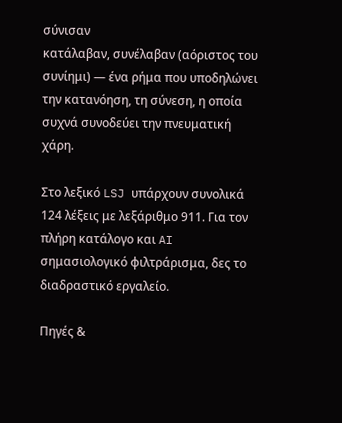σύνισαν
κατάλαβαν, συνέλαβαν (αόριστος του συνίημι) — ένα ρήμα που υποδηλώνει την κατανόηση, τη σύνεση, η οποία συχνά συνοδεύει την πνευματική χάρη.

Στο λεξικό LSJ υπάρχουν συνολικά 124 λέξεις με λεξάριθμο 911. Για τον πλήρη κατάλογο και AI σημασιολογικό φιλτράρισμα, δες το διαδραστικό εργαλείο.

Πηγές &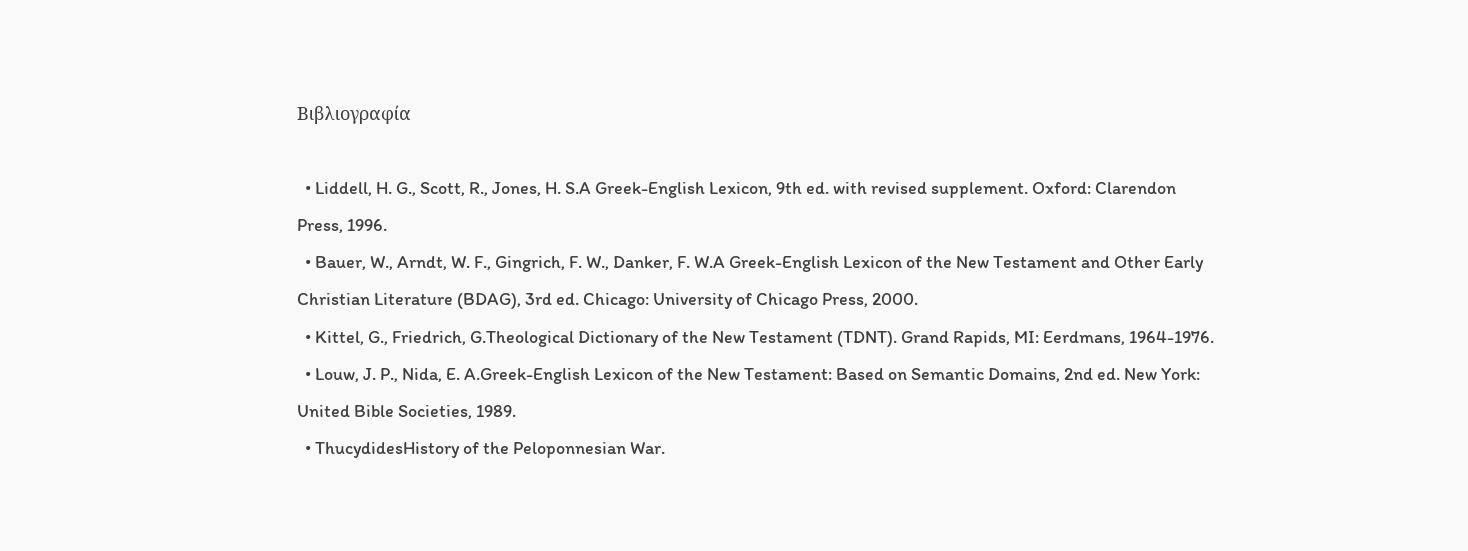Βιβλιογραφία

  • Liddell, H. G., Scott, R., Jones, H. S.A Greek-English Lexicon, 9th ed. with revised supplement. Oxford: Clarendon Press, 1996.
  • Bauer, W., Arndt, W. F., Gingrich, F. W., Danker, F. W.A Greek-English Lexicon of the New Testament and Other Early Christian Literature (BDAG), 3rd ed. Chicago: University of Chicago Press, 2000.
  • Kittel, G., Friedrich, G.Theological Dictionary of the New Testament (TDNT). Grand Rapids, MI: Eerdmans, 1964-1976.
  • Louw, J. P., Nida, E. A.Greek-English Lexicon of the New Testament: Based on Semantic Domains, 2nd ed. New York: United Bible Societies, 1989.
  • ThucydidesHistory of the Peloponnesian War.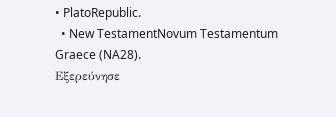• PlatoRepublic.
  • New TestamentNovum Testamentum Graece (NA28).
Εξερεύνησε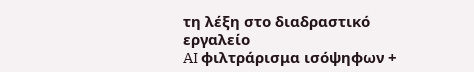τη λέξη στο διαδραστικό εργαλείο
AI φιλτράρισμα ισόψηφων +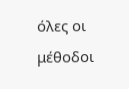όλες οι μέθοδοι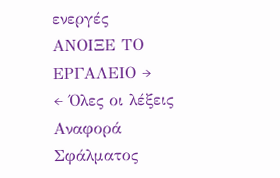ενεργές
ΑΝΟΙΞΕ ΤΟ ΕΡΓΑΛΕΙΟ →
← Όλες οι λέξεις
Αναφορά Σφάλματος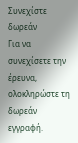Συνεχίστε δωρεάν
Για να συνεχίσετε την έρευνα, ολοκληρώστε τη δωρεάν εγγραφή.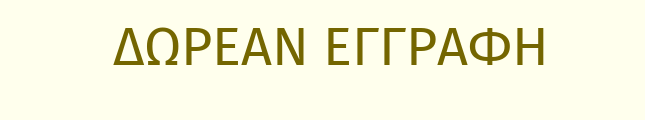ΔΩΡΕΑΝ ΕΓΓΡΑΦΗ